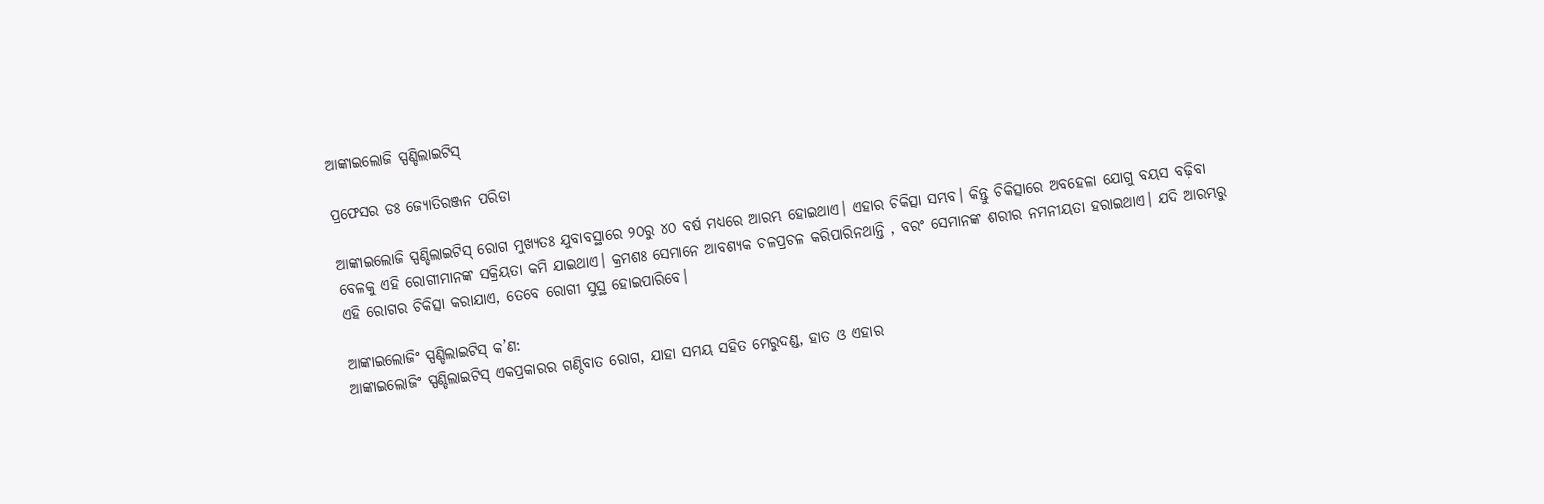ଆଙ୍କାଇଲୋଜି ସ୍ପଣ୍ଡିଲାଇଟିସ୍

ପ୍ରଫେସର ଡଃ ଜ୍ୟୋତିରଞ୍ଜନ ପରିଡା

ଆଙ୍କାଇଲୋଜି ସ୍ପଣ୍ଡିଲାଇଟିସ୍ ରୋଗ ମୁଖ୍ୟତଃ ଯୁବାବସ୍ଥାରେ ୨୦ରୁ ୪୦ ବର୍ଷ ମଧ୍ୟରେ ଆରମ୍ଭ ହୋଇଥାଏ। ଏହାର ଚିକିତ୍ସା ସମ୍ଭବ। କିନ୍ତୁ ଚିକିତ୍ସାରେ ଅବହେଳା ଯୋଗୁ ବୟସ ବଢ଼ିବା ବେଳକୁ ଏହି ରୋଗୀମାନଙ୍କ ସକ୍ରିୟତା କମି ଯାଇଥାଏ। କ୍ରମଶଃ ସେମାନେ ଆବଶ୍ୟକ ଚଳପ୍ରଚଳ କରିପାରିନଥାନ୍ତି , ବରଂ ସେମାନଙ୍କ ଶରୀର ନମନୀୟତା ହରାଇଥାଏ। ଯଦି ଆରମ୍ଭରୁ ଏହି ରୋଗର ଚିକିତ୍ସା କରାଯାଏ, ତେବେ ରୋଗୀ ସୁସ୍ଥ ହୋଇପାରିବେ।

ଆଙ୍କାଇଲୋଜିଂ ସ୍ପଣ୍ଡିଲାଇଟିସ୍ କ’ଣ:
ଆଙ୍କାଇଲୋଜିଂ ସ୍ପଣ୍ଡିଲାଇଟିସ୍ ଏକପ୍ରକାରର ଗଣ୍ଠିବାତ ରୋଗ, ଯାହା ସମୟ ସହିତ ମେରୁଦଣ୍ଡ, ହାତ ଓ ଏହାର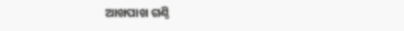ଆଖପାଖ ଗଣ୍ଠି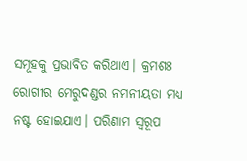ସମୂହକୁ ପ୍ରଭାବିତ କରିଥାଏ। କ୍ରମଶଃ ରୋଗୀର ମେରୁଦଣ୍ଡର ନମନୀୟତା ମଧ୍ୟ ନଷ୍ଟ ହୋଇଯାଏ। ପରିଣାମ ସ୍ବରୂପ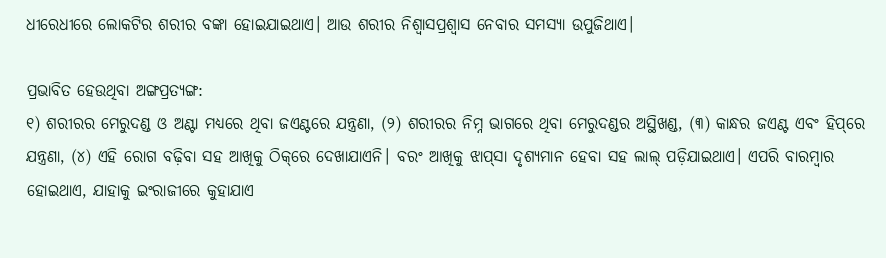ଧୀରେଧୀରେ ଲୋକଟିର ଶରୀର ବଙ୍କା ହୋଇଯାଇଥାଏ। ଆଉ ଶରୀର ନିଶ୍ୱାସପ୍ରଶ୍ୱାସ ନେବାର ସମସ୍ୟା ଉପୁଜିଥାଏ।

ପ୍ରଭାବିତ ହେଉଥିବା ଅଙ୍ଗପ୍ରତ୍ୟଙ୍ଗ:
୧) ଶରୀରର ମେରୁଦଣ୍ଡ ଓ ଅଣ୍ଟା ମଧ୍ୟରେ ଥିବା ଜଏଣ୍ଟରେ ଯନ୍ତ୍ରଣା, (୨) ଶରୀରର ନିମ୍ନ ଭାଗରେ ଥିବା ମେରୁଦଣ୍ଡର ଅସ୍ଥିଖଣ୍ଡ, (୩) କାନ୍ଧର ଜଏଣ୍ଟ ଏବଂ ହିପ୍‌ରେ ଯନ୍ତ୍ରଣା, (୪) ଏହି ରୋଗ ବଢ଼ିବା ସହ ଆଖିକୁ ଠିକ୍‌ରେ ଦେଖାଯାଏନି। ବରଂ ଆଖିକୁ ଝାପ୍‌ସା ଦୃଶ୍ୟମାନ ହେବା ସହ ଲାଲ୍ ପଡ଼ିଯାଇଥାଏ। ଏପରି ବାରମ୍ବାର ହୋଇଥାଏ, ଯାହାକୁ ଇଂରାଜୀରେ କୁହାଯାଏ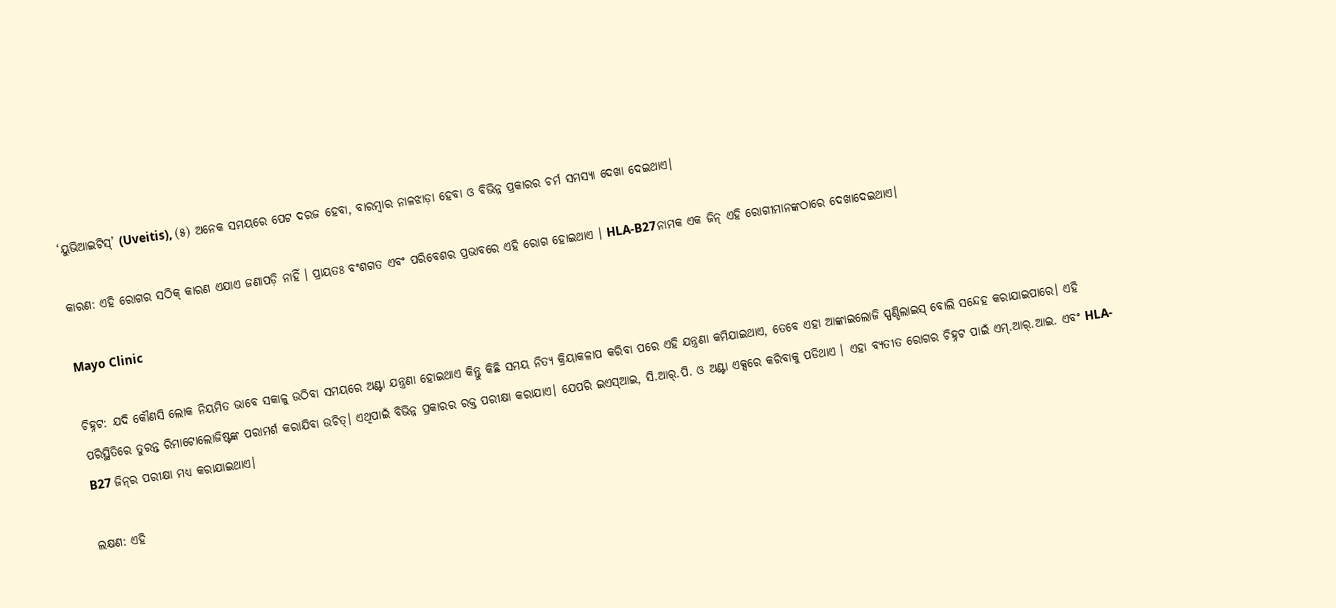‘ୟୁଭିଆଇଟିସ୍’ (Uveitis), (୫) ଅନେକ ସମୟରେ ପେଟ ଦରଜ ହେବା, ବାରମ୍ବାର ନାଳଝାଡ଼ା ହେବା ଓ ବିଭିନ୍ନ ପ୍ରକାରର ଚର୍ମ ସମସ୍ୟା ଦେଖା ଦେଇଥାଏ।

କାରଣ: ଏହି ରୋଗର ସଠିକ୍ କାରଣ ଏଯାଏ ଜଣାପଡ଼ି ନାହିଁ । ପ୍ରାୟତଃ ବଂଶଗତ ଏବଂ ପରିବେଶର ପ୍ରଭାବରେ ଏହି ରୋଗ ହୋଇଥାଏ । HLA-B27ନାମକ ଏକ ଜିନ୍ ଏହି ରୋଗୀମାନଙ୍କଠାରେ ଦେଖାଦେଇଥାଏ।

Mayo Clinic

ଚିହ୍ନଟ: ଯଦି କୌଣସି ଲୋକ ନିୟମିତ ଭାବେ ସକାଳୁ ଉଠିବା ସମୟରେ ଅଣ୍ଟା ଯନ୍ତ୍ରଣା ହୋଇଥାଏ କିନ୍ତୁ କିଛି ସମୟ ନିତ୍ୟ କ୍ରିୟାକଳାପ କରିବା ପରେ ଏହି ଯନ୍ତ୍ରଣା କମିଯାଇଥାଏ, ତେବେ ଏହା ଆଙ୍କାଇଲୋଜି ସ୍ପଣ୍ଡିଲାଇସ୍ ବୋଲି ସନ୍ଦେହ କରାଯାଇପାରେ। ଏହି ପରିସ୍ଥିତିରେ ତୁରନ୍ତ ରିମାଟୋଲୋଜିଷ୍ଟଙ୍କ ପରାମର୍ଶ କରାଯିବା ଉଚିତ୍। ଏଥିପାଇଁ ବିଭିନ୍ନ ପ୍ରକାରର ରକ୍ତ ପରୀକ୍ଷା କରାଯାଏ। ଯେପରି ଇଏସ୍‌ଆଇ, ସି.ଆର୍‌.ପି. ଓ ଅଣ୍ଟା ଏକ୍ସରେ କରିବାକୁ ପଡିଥାଏ । ଏହା ବ୍ୟତୀତ ରୋଗର ଚିହ୍ନଟ ପାଇଁ ଏମ୍.ଆର୍.ଆଇ. ଏବଂ HLA-B27 ଜିନ୍‌ର ପରୀକ୍ଷା ମଧ୍ୟ କରାଯାଇଥାଏ।

ଲକ୍ଷଣ: ଏହି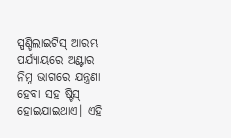ସ୍ପଣ୍ଡିଲାଇଟିସ୍ ଆରମ୍ଭ ପର୍ଯ୍ୟାୟରେ ଅଣ୍ଟାର ନିମ୍ନ ଭାଗରେ ଯନ୍ତ୍ରଣା ହେବା ସହ ଷ୍ଟିସ୍ ହୋଇଯାଇଥାଏ। ଏହି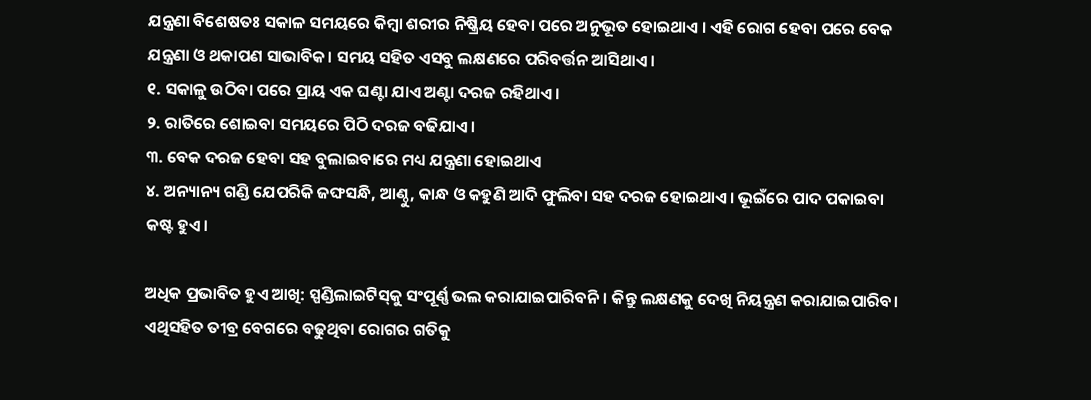ଯନ୍ତ୍ରଣା ବିଶେଷତଃ ସକାଳ ସମୟରେ କିମ୍ବା ଶରୀର ନିଷ୍କ୍ରିୟ ହେବା ପରେ ଅନୁଭୂତ ହୋଇଥାଏ । ଏହି ରୋଗ ହେବା ପରେ ବେକ ଯନ୍ତ୍ରଣା ଓ ଥକାପଣ ସାଭାବିକ। ସମୟ ସହିତ ଏସବୁ ଲକ୍ଷଣରେ ପରିବର୍ତ୍ତନ ଆସିଥାଏ।
୧. ସକାଳୁ ଉଠିବା ପରେ ପ୍ରାୟ ଏକ ଘଣ୍ଟା ଯାଏ ଅଣ୍ଟା ଦରଜ ରହିଥାଏ।
୨. ରାତିରେ ଶୋଇବା ସମୟରେ ପିଠି ଦରଜ ବଢିଯାଏ।
୩. ବେକ ଦରଜ ହେବା ସହ ବୁଲାଇବାରେ ମଧ୍ୟ ଯନ୍ତ୍ରଣା ହୋଇଥାଏ
୪. ଅନ୍ୟାନ୍ୟ ଗଣ୍ଡି ଯେପରିକି ଜଙ୍ଘସନ୍ଧି, ଆଣ୍ଠୁ, କାନ୍ଧ ଓ କହୁଣି ଆଦି ଫୁଲିବା ସହ ଦରଜ ହୋଇଥାଏ। ଭୂଇଁରେ ପାଦ ପକାଇବା କଷ୍ଟ ହୁଏ।

ଅଧିକ ପ୍ରଭାବିତ ହୁଏ ଆଖି: ସ୍ପଣ୍ଡିଲାଇଟିସ୍‌କୁ ସଂପୂର୍ଣ୍ଣ ଭଲ କରାଯାଇପାରିବନି। କିନ୍ତୁ ଲକ୍ଷଣକୁ ଦେଖି ନିୟନ୍ତ୍ରଣ କରାଯାଇପାରିବ। ଏଥିସହିତ ତୀବ୍ର ବେଗରେ ବଢୁଥିବା ରୋଗର ଗତିକୁ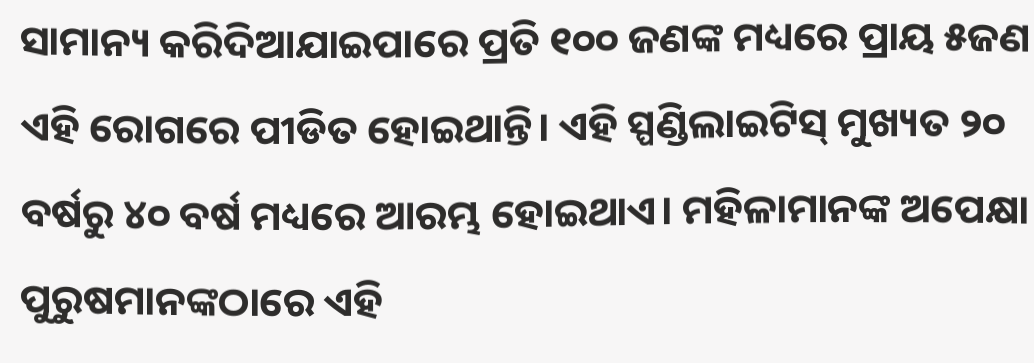ସାମାନ୍ୟ କରିଦିଆଯାଇପାରେ ପ୍ରତି ୧୦୦ ଜଣଙ୍କ ମଧ୍ୟରେ ପ୍ରାୟ ୫ଜଣ ଏହି ରୋଗରେ ପୀଡିତ ହୋଇଥାନ୍ତି। ଏହି ସ୍ପଣ୍ଡିଲାଇଟିସ୍ ମୁଖ୍ୟତ ୨୦ ବର୍ଷରୁ ୪୦ ବର୍ଷ ମଧ୍ୟରେ ଆରମ୍ଭ ହୋଇଥାଏ। ମହିଳାମାନଙ୍କ ଅପେକ୍ଷା ପୁରୁଷମାନଙ୍କଠାରେ ଏହି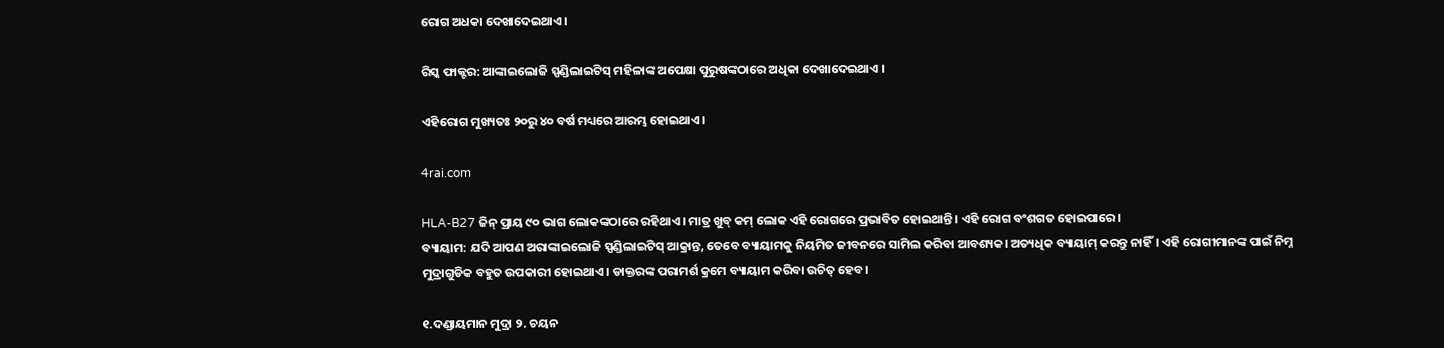ରୋଗ ଅଧକା ଦେଖାଦେଇଥାଏ।

ରିସ୍କ ଫାକ୍ଟର: ଆଙ୍କାଇଲୋଜି ସ୍ପଣ୍ଡିଲାଇଟିସ୍ ମହିଳାଙ୍କ ଅପେକ୍ଷା ପୁରୁଷଙ୍କଠାରେ ଅଧିକା ଦେଖାଦେଇଥାଏ ।

ଏହିରୋଗ ମୁଖ୍ୟତଃ ୨୦ରୁ ୪୦ ବର୍ଷ ମଧ୍ୟରେ ଆରମ୍ଭ ହୋଇଥାଏ।

4rai.com

HLA-B27 ଜିନ୍ ପ୍ରାୟ ୯୦ ଭାଗ ଲୋକଙ୍କଠାରେ ରହିଥାଏ । ମାତ୍ର ଖୁବ୍ କମ୍ ଲୋକ ଏହି ରୋଗରେ ପ୍ରଭାବିତ ହୋଇଥାନ୍ତି। ଏହି ରୋଗ ବଂଶଗତ ହୋଇପାରେ।
ବ୍ୟାୟାମ: ଯଦି ଆପଣ ଅରାଙ୍କାଇଲୋଜି ସ୍ପଣ୍ଡିଲାଇଟିସ୍ ଆକ୍ରାନ୍ତ, ତେବେ ବ୍ୟାୟାମକୁ ନିୟମିତ ଜୀବନରେ ସାମିଲ କରିବା ଆବଶ୍ୟକ। ଅତ୍ୟଧିକ ବ୍ୟାୟାମ୍ କରନ୍ତୁ ନାହିଁ। ଏହି ରୋଗୀମାନଙ୍କ ପାଇଁ ନିମ୍ନ ମୁଦ୍ରାଗୁଡିକ ବହୁତ ଉପକାରୀ ହୋଇଥାଏ। ଡାକ୍ତରଙ୍କ ପରାମର୍ଶ କ୍ରମେ ବ୍ୟାୟାମ କରିବା ଉଚିତ୍ ହେବ।

୧.ଦଣ୍ଡାୟମାନ ମୁଦ୍ରା ୨. ଚୟନ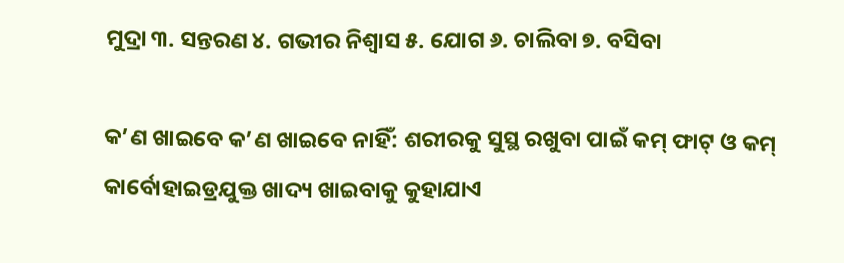ମୁଦ୍ରା ୩. ସନ୍ତରଣ ୪. ଗଭୀର ନିଶ୍ବାସ ୫. ଯୋଗ ୬. ଚାଲିବା ୭. ବସିବା

କ’ଣ ଖାଇବେ କ’ଣ ଖାଇବେ ନାହିଁ: ଶରୀରକୁ ସୁସ୍ଥ ରଖୁବା ପାଇଁ କମ୍ ଫାଟ୍ ଓ କମ୍ କାର୍ବୋହାଇଡ୍ରଯୁକ୍ତ ଖାଦ୍ୟ ଖାଇବାକୁ କୁହାଯାଏ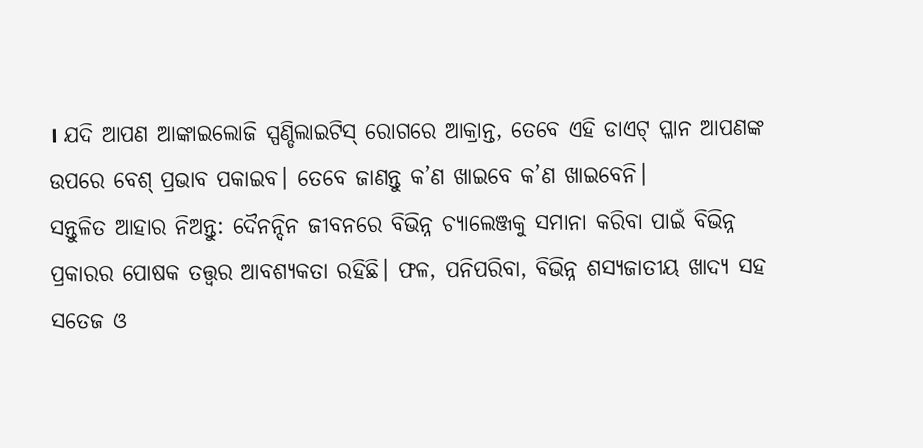। ଯଦି ଆପଣ ଆଙ୍କାଇଲୋଜି ସ୍ପଣ୍ଡିଲାଇଟିସ୍ ରୋଗରେ ଆକ୍ରାନ୍ତ, ତେବେ ଏହି ଡାଏଟ୍‌ ପ୍ଳାନ ଆପଣଙ୍କ ଉପରେ ବେଶ୍ ପ୍ରଭାବ ପକାଇବ। ତେବେ ଜାଣନ୍ତୁ କ’ଣ ଖାଇବେ କ’ଣ ଖାଇବେନି।
ସନ୍ତୁଳିତ ଆହାର ନିଅନ୍ତୁ: ଦୈନନ୍ଦିନ ଜୀବନରେ ବିଭିନ୍ନ ଚ୍ୟାଲେଞ୍ଜକୁ ସମାନା କରିବା ପାଇଁ ବିଭିନ୍ନ ପ୍ରକାରର ପୋଷକ ତତ୍ତ୍ବର ଆବଶ୍ୟକତା ରହିଛି। ଫଳ, ପନିପରିବା, ବିଭିନ୍ନ ଶସ୍ୟଜାତୀୟ ଖାଦ୍ୟ ସହ ସତେଜ ଓ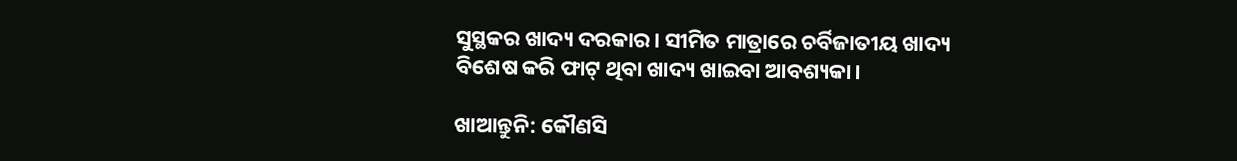ସୁସ୍ଥକର ଖାଦ୍ୟ ଦରକାର। ସୀମିତ ମାତ୍ରାରେ ଚର୍ବିଜାତୀୟ ଖାଦ୍ୟ ବିଶେଷ କରି ଫାଟ୍ ଥିବା ଖାଦ୍ୟ ଖାଇବା ଆବଶ୍ୟକା।

ଖାଆନ୍ତୁନି: କୌଣସି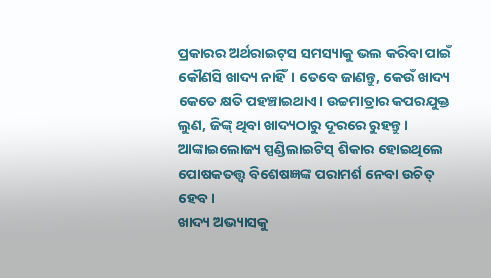ପ୍ରକାରର ଅର୍ଥରାଇଟ୍‌ସ ସମସ୍ୟାକୁ ଭଲ କରିବା ପାଇଁ କୌଣସି ଖାଦ୍ୟ ନାହିଁ। ତେବେ ଜାଣନ୍ତୁ, କେଉଁ ଖାଦ୍ୟ କେତେ କ୍ଷତି ପହଞ୍ଚାଇଥାଏ। ଉଚ୍ଚମାତ୍ରାର କପରଯୁକ୍ତ ଲୁଣ, ଜିଙ୍କ୍‌ ଥିବା ଖାଦ୍ୟଠାରୁ ଦୂରରେ ରୁହନ୍ତୁ। ଆଙ୍କାଇଲୋଜ୍ୟ ସ୍ପଣ୍ଡିଲାଇଟିସ୍ ଶିକାର ହୋଇଥିଲେ ପୋଷକତତ୍ତ୍ବ ବିଶେଷଜ୍ଞଙ୍କ ପରାମର୍ଶ ନେବା ଉଚିତ୍ ହେବ।
ଖାଦ୍ୟ ଅଭ୍ୟାସକୁ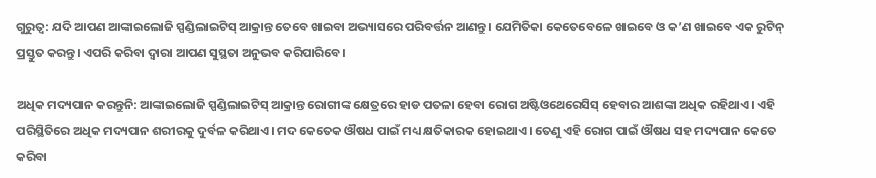ଗୁରୁତ୍ବ: ଯଦି ଆପଣ ଆଙ୍କାଇଲୋଜି ସ୍ପଣ୍ଡିଲାଇଟିସ୍ ଆକ୍ରାନ୍ତ ତେବେ ଖାଇବା ଅଭ୍ୟାସରେ ପରିବର୍ତ୍ତନ ଆଣନ୍ତୁ। ଯେମିତିକା କେତେବେଳେ ଖାଇବେ ଓ କ’ଣ ଖାଇବେ ଏକ ରୁଟିନ୍ ପ୍ରସ୍ତୁତ କରନ୍ତୁ। ଏପରି କରିବା ଦ୍ଵାରା ଆପଣ ସୁସ୍ଥତା ଅନୁଭବ କରିପାରିବେ।

ଅଧିକ ମଦ୍ୟପାନ କରନ୍ତୁନି: ଆଙ୍କାଇଲୋଜି ସ୍ପଣ୍ଡିଲାଇଟିସ୍ ଆକ୍ରାନ୍ତ ରୋଗୀଙ୍କ କ୍ଷେତ୍ରରେ ହାଡ ପତଳା ହେବା ରୋଗ ଅଷ୍ଟିଓଥେରେସିସ୍ ହେବାର ଆଶଙ୍କା ଅଧିକ ରହିଥାଏ। ଏହି ପରିସ୍ଥିତିରେ ଅଧିକ ମଦ୍ୟପାନ ଶରୀରକୁ ଦୁର୍ବଳ କରିଥାଏ। ମଦ କେତେକ ଔଷଧ ପାଇଁ ମଧ୍ୟ କ୍ଷତିକାରକ ହୋଇଥାଏ। ତେଣୁ ଏହି ରୋଗ ପାଇଁ ଔଷଧ ସହ ମଦ୍ୟପାନ କେତେ କରିବା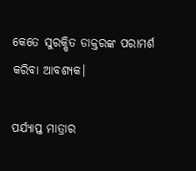କେତେ ସୁରକ୍ଷିତ ଡାକ୍ତରଙ୍କ ପରାମର୍ଶ କରିବା ଆବଶ୍ୟକ।

ପର୍ଯ୍ୟାପ୍ତ ମାତ୍ରାର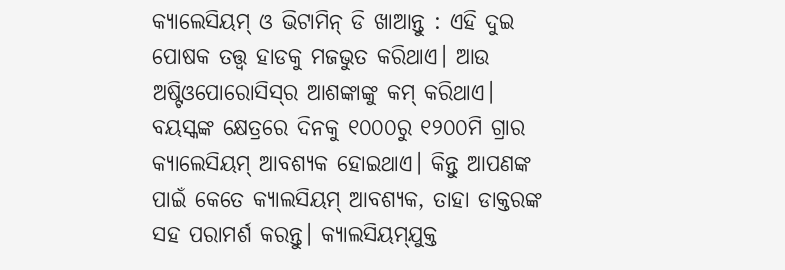କ୍ୟାଲେସିୟମ୍ ଓ ଭିଟାମିନ୍ ଡି ଖାଆନ୍ତୁ : ଏହି ଦୁଇ ପୋଷକ ତତ୍ତ୍ବ ହାଡକୁ ମଜଭୁତ କରିଥାଏ। ଆଉ ଅଷ୍ଟିଓପୋରୋସିସ୍‌ର ଆଶଙ୍କାଙ୍କୁ କମ୍ କରିଥାଏ। ବୟସ୍କଙ୍କ କ୍ଷେତ୍ରରେ ଦିନକୁ ୧୦୦୦ରୁ ୧୨୦୦ମି ଗ୍ରାର କ୍ୟାଲେସିୟମ୍ ଆବଶ୍ୟକ ହୋଇଥାଏ। କିନ୍ତୁ ଆପଣଙ୍କ ପାଇଁ କେତେ କ୍ୟାଲସିୟମ୍ ଆବଶ୍ୟକ, ତାହା ଡାକ୍ତରଙ୍କ ସହ ପରାମର୍ଶ କରନ୍ତୁ। କ୍ୟାଲସିୟମ୍‌ଯୁକ୍ତ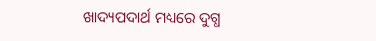ଖାଦ୍ୟପଦାର୍ଥ ମଧ୍ୟରେ ଦୁଗ୍ଧ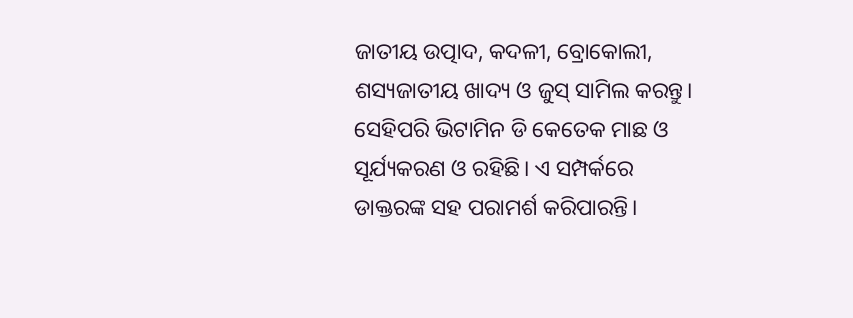ଜାତୀୟ ଉତ୍ପାଦ, କଦଳୀ, ବ୍ରୋକୋଲୀ, ଶସ୍ୟଜାତୀୟ ଖାଦ୍ୟ ଓ ଜୁସ୍‌ ସାମିଲ କରନ୍ତୁ। ସେହିପରି ଭିଟାମିନ ଡି କେତେକ ମାଛ ଓ ସୂର୍ଯ୍ୟକରଣ ଓ ରହିଛି। ଏ ସମ୍ପର୍କରେ ଡାକ୍ତରଙ୍କ ସହ ପରାମର୍ଶ କରିପାରନ୍ତି।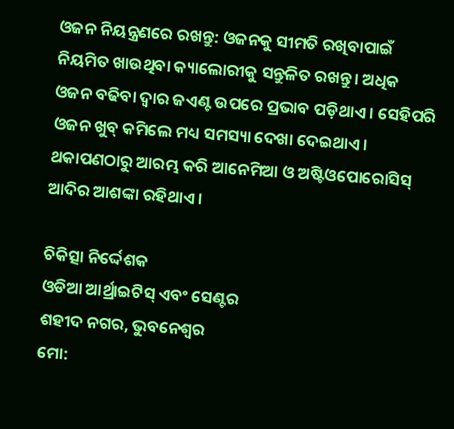ଓଜନ ନିୟନ୍ତ୍ରଣରେ ରଖନ୍ତୁ: ଓଜନକୁ ସୀମତି ରଖିବାପାଇଁ ନିୟମିତ ଖାଉଥିବା କ୍ୟାଲୋରୀକୁ ସନ୍ତୁଳିତ ରଖନ୍ତୁ। ଅଧିକ ଓଜନ ବଢିବା ଦ୍ବାର ଜଏଣ୍ଟ ଉପରେ ପ୍ରଭାବ ପଡ଼ିଥାଏ । ସେହିପରି ଓଜନ ଖୁବ୍ କମିଲେ ମଧ୍ୟ ସମସ୍ୟା ଦେଖା ଦେଇଥାଏ। ଥକାପଣଠାରୁ ଆରମ୍ଭ କରି ଆନେମିଆ ଓ ଅଷ୍ଟିଓପୋରୋସିସ୍ ଆଦିର ଆଶଙ୍କା ରହିଥାଏ।

ଚିକିତ୍ସା ନିର୍ଦ୍ଦେଶକ
ଓଡିଆ ଆର୍ଥ୍ରାଇଟିସ୍ ଏବଂ ସେଣ୍ଟର
ଶହୀଦ ନଗର, ଭୁବନେଶ୍ବର
ମୋ: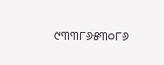୯୩୩୮୬୫୩୦୮୬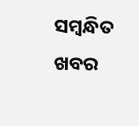ସମ୍ବନ୍ଧିତ ଖବର